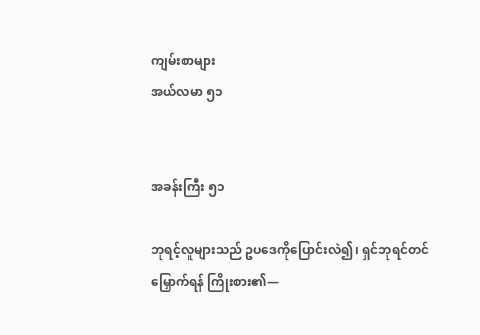ကျမ်းစာများ
အယ်လမာ ၅၁


အခန်းကြီး ၅၁

ဘုရင့်လူများသည် ဥပဒေကိုပြောင်းလဲ၍၊ ရှင်ဘုရင်တင်မြှောက်ရန် ကြိုးစား၏—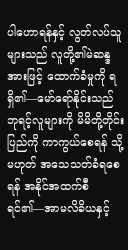ပါဟောရန်နှင့် လွတ်လပ်သူများသည် လူတို့၏မဲဆန္ဒအားဖြင့် ထောက်ခံမှုကို ရရှိ၏—မော်ရော်နိုင်းသည် ဘုရင့်လူများကို မိမိတို့တိုင်းပြည်ကို ကာကွယ်စေရန် သို့မဟုတ် အသေသတ်ခံရစေရန် အနိုင်အထက်စီရင်၏—အာမလိခိယနှင့်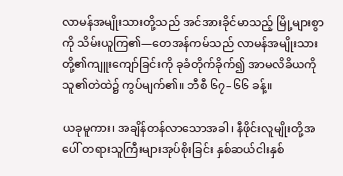လာမန်အမျိုးသားတို့သည် အင်အားခိုင်မာသည့် မြို့များစွာကို သိမ်းယူကြ၏—တေအန်ကမ်သည် လာမန်အမျိုးသားတို့၏ကျူးကျော်ခြင်းကို ခုခံတိုက်ခိုက်၍ အာမလိခိယကို သူ၏တဲထဲ၌ ကွပ်မျက်၏။ ဘီစီ ၆၇–၆၆ ခန့်။

ယခုမူကား၊ အချိန်တန်လာသောအခါ၊ နီဖိုင်းလူမျိုးတို့အပေါ် တရားသူကြီးများအုပ်စိုးခြင်း နှစ်ဆယ်ငါးနှစ်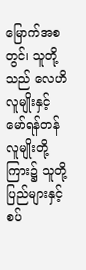မြောက်အစတွင်၊ သူတို့သည် လေဟိလူမျိုးနှင့် မော်ရန်တန်လူမျိုးတို့ကြား၌ သူတို့ပြည်များနှင့်စပ်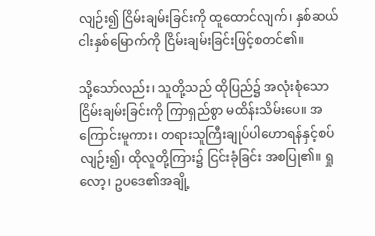လျဉ်း၍ ငြိမ်းချမ်းခြင်းကို ထူထောင်လျက်၊ နှစ်ဆယ်ငါးနှစ်မြောက်ကို ငြိမ်းချမ်းခြင်းဖြင့်စတင်၏။

သို့သော်လည်း၊ သူတို့သည် ထိုပြည်၌ အလုံးစုံသောငြိမ်းချမ်းခြင်းကို ကြာရှည်စွာ မထိန်းသိမ်းပေ။ အကြောင်းမူကား၊ တရားသူကြီးချုပ်ပါဟောရန်နှင့်စပ်လျဉ်း၍၊ ထိုလူတို့ကြား၌ ငြင်းခုံခြင်း အစပြု၏။ ရှုလော့၊ ဥပဒေ၏အချို့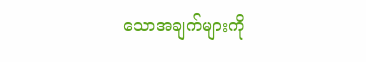သောအချက်များကို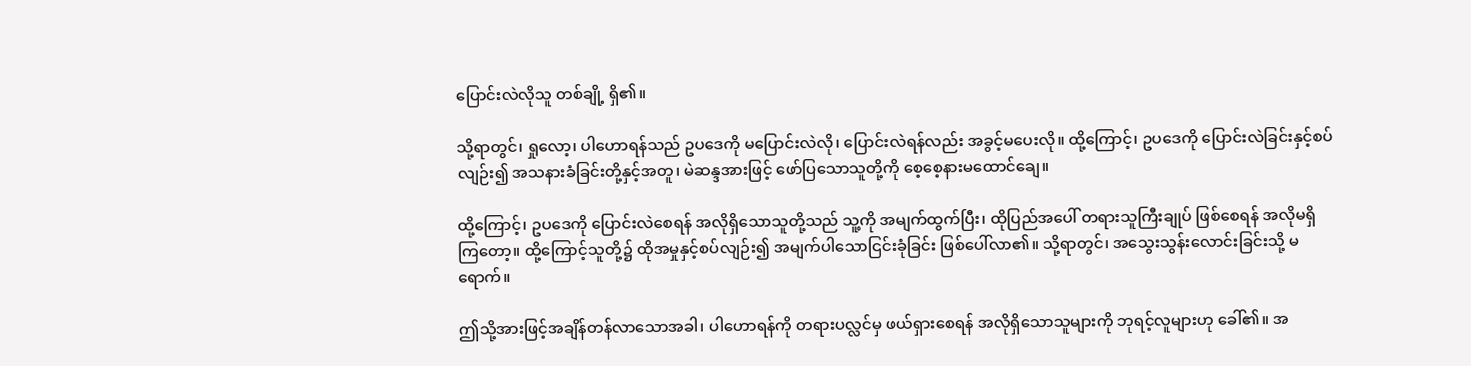ပြောင်းလဲလိုသူ တစ်ချို့ ရှိ၏။

သို့ရာတွင်၊ ရှုလော့၊ ပါဟောရန်သည် ဥပဒေကို မပြောင်းလဲလို၊ ပြောင်းလဲရန်လည်း အခွင့်မပေးလို။ ထို့ကြောင့်၊ ဥပဒေကို ပြောင်းလဲခြင်းနှင့်စပ်လျဉ်း၍ အသနားခံခြင်းတို့နှင့်အတူ၊ မဲဆန္ဒအားဖြင့် ဖော်ပြသောသူတို့ကို စေ့စေ့နားမထောင်ချေ။

ထို့ကြောင့်၊ ဥပဒေကို ပြောင်းလဲစေရန် အလိုရှိသောသူတို့သည် သူ့ကို အမျက်ထွက်ပြီး၊ ထိုပြည်အပေါ် တရားသူကြီးချုပ် ဖြစ်စေရန် အလိုမရှိကြတော့။ ထို့ကြောင့်သူတို့၌ ထိုအမှုနှင့်စပ်လျဉ်း၍ အမျက်ပါသောငြင်းခုံခြင်း ဖြစ်ပေါ်လာ၏။ သို့ရာတွင်၊ အသွေးသွန်းလောင်းခြင်းသို့ မရောက်။

ဤသို့အားဖြင့်အချိန်တန်လာသောအခါ၊ ပါဟောရန်ကို တရားပလ္လင်မှ ဖယ်ရှားစေရန် အလိုရှိသောသူများကို ဘုရင့်လူများဟု ခေါ်၏။ အ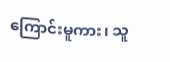ကြောင်းမူကား၊ သူ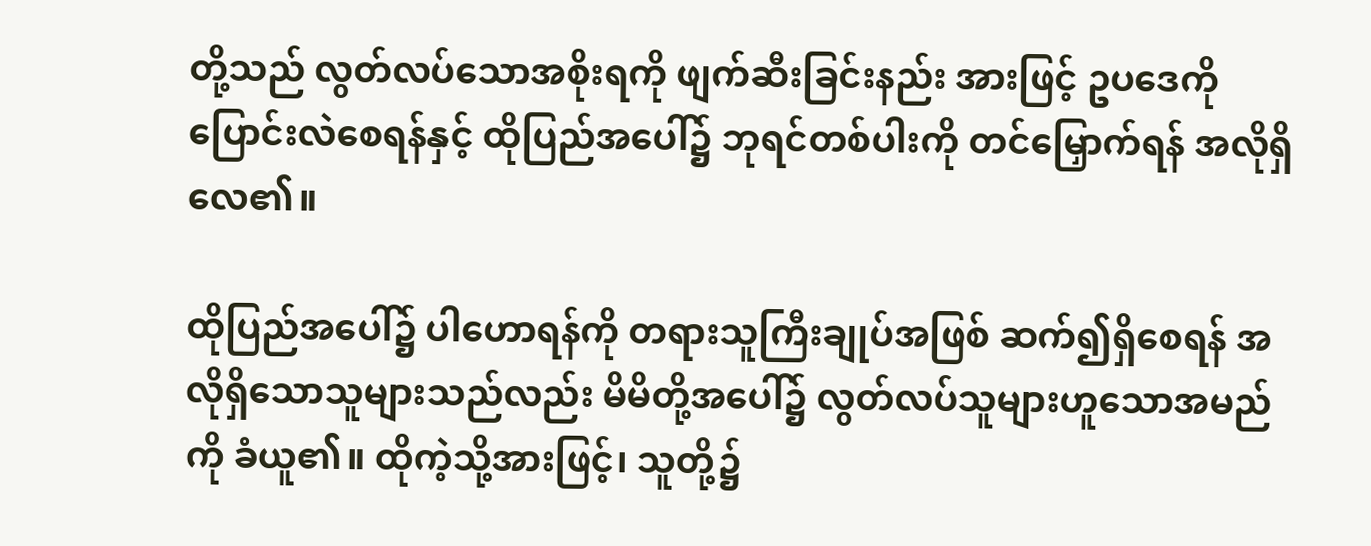တို့သည် လွတ်လပ်သောအစိုးရကို ဖျက်ဆီးခြင်းနည်း အားဖြင့် ဥပဒေကို ပြောင်းလဲစေရန်နှင့် ထိုပြည်အပေါ်၌ ဘုရင်တစ်ပါးကို တင်မြှောက်ရန် အလိုရှိလေ၏။

ထိုပြည်အပေါ်၌ ပါဟောရန်ကို တရားသူကြီးချုပ်အဖြစ် ဆက်၍ရှိစေရန် အလိုရှိသောသူများသည်လည်း မိမိတို့အပေါ်၌ လွတ်လပ်သူများဟူသောအမည်ကို ခံယူ၏။ ထိုကဲ့သို့အားဖြင့်၊ သူတို့၌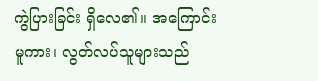ကွဲပြားခြင်း ရှိလေ၏။ အကြောင်းမူကား၊ လွတ်လပ်သူများသည်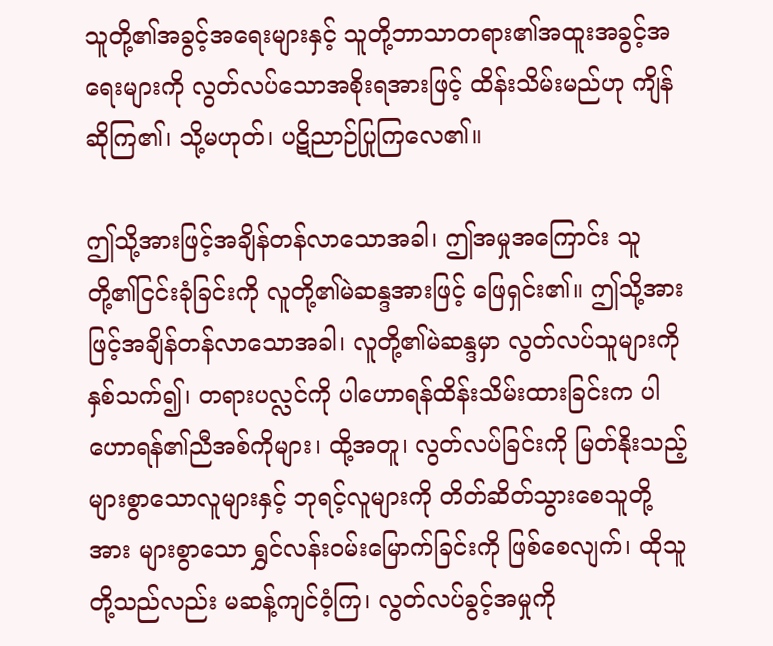သူတို့၏အခွင့်အရေးများနှင့် သူတို့ဘာသာတရား၏အထူးအခွင့်အရေးများကို လွတ်လပ်သောအစိုးရအားဖြင့် ထိန်းသိမ်းမည်ဟု ကျိန်ဆိုကြ၏၊ သို့မဟုတ်၊ ပဋိညာဉ်ပြုကြလေ၏။

ဤသို့အားဖြင့်အချိန်တန်လာသောအခါ၊ ဤအမှုအကြောင်း သူတို့၏ငြင်းခုံခြင်းကို လူတို့၏မဲဆန္ဒအားဖြင့် ဖြေရှင်း၏။ ဤသို့အားဖြင့်အချိန်တန်လာသောအခါ၊ လူတို့၏မဲဆန္ဒမှာ လွတ်လပ်သူများကို နှစ်သက်၍၊ တရားပလ္လင်ကို ပါဟောရန်ထိန်းသိမ်းထားခြင်းက ပါဟောရန်၏ညီအစ်ကိုများ၊ ထို့အတူ၊ လွတ်လပ်ခြင်းကို မြတ်နိုးသည့် များစွာသောလူများနှင့် ဘုရင့်လူများကို တိတ်ဆိတ်သွားစေသူတို့အား များစွာသော ရွှင်လန်းဝမ်းမြောက်ခြင်းကို ဖြစ်စေလျက်၊ ထိုသူတို့သည်လည်း မဆန့်ကျင်ဝံ့ကြ၊ လွတ်လပ်ခွင့်အမှုကို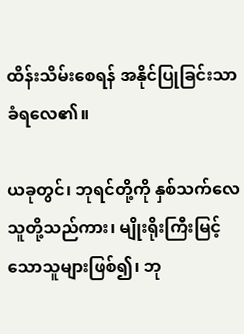ထိန်းသိမ်းစေရန် အနိုင်ပြုခြင်းသာခံရလေ၏။

ယခုတွင်၊ ဘုရင်တို့ကို နှစ်သက်လေသူတို့သည်ကား၊ မျိုးရိုးကြီးမြင့်သောသူများဖြစ်၍၊ ဘု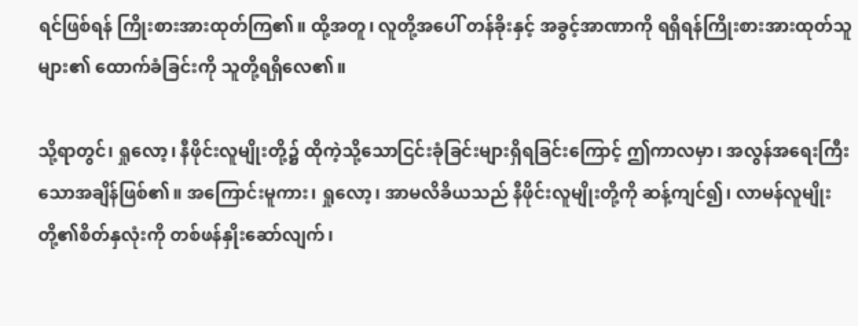ရင်ဖြစ်ရန် ကြိုးစားအားထုတ်ကြ၏။ ထို့အတူ၊ လူတို့အပေါ် တန်ခိုးနှင့် အခွင့်အာဏာကို ရရှိရန်ကြိုးစားအားထုတ်သူများ၏ ထောက်ခံခြင်းကို သူတို့ရရှိလေ၏။

သို့ရာတွင်၊ ရှုလော့၊ နီဖိုင်းလူမျိုးတို့၌ ထိုကဲ့သို့သောငြင်းခုံခြင်းများရှိရခြင်းကြောင့် ဤကာလမှာ၊ အလွန်အရေးကြီးသောအချိန်ဖြစ်၏။ အကြောင်းမူကား၊ ရှုလော့၊ အာမလိခိယသည် နီဖိုင်းလူမျိုးတို့ကို ဆန့်ကျင်၍၊ လာမန်လူမျိုးတို့၏စိတ်နှလုံးကို တစ်ဖန်နှိုးဆော်လျက်၊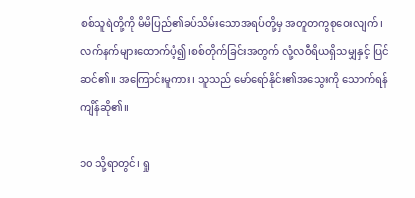စစ်သူရဲတို့ကို မိမိပြည်၏ခပ်သိမ်းသောအရပ်တို့မှ အတူတကွစုဝေးလျက်၊ လက်နက်များထောက်ပံ့၍၊စစ်တိုက်ခြင်းအတွက် လုံ့လဝီရိယရှိသမျှနှင့် ပြင်ဆင်၏။ အကြောင်းမူကား၊ သူသည် မော်ရော်နိုင်း၏အသွေးကို သောက်ရန် ကျိန်ဆို၏။

၁၀ သို့ရာတွင်၊ ရှု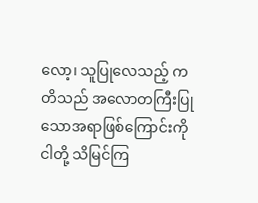လော့၊ သူပြုလေသည့် ကတိသည် အလောတကြီးပြုသောအရာဖြစ်ကြောင်းကို ငါတို့ သိမြင်ကြ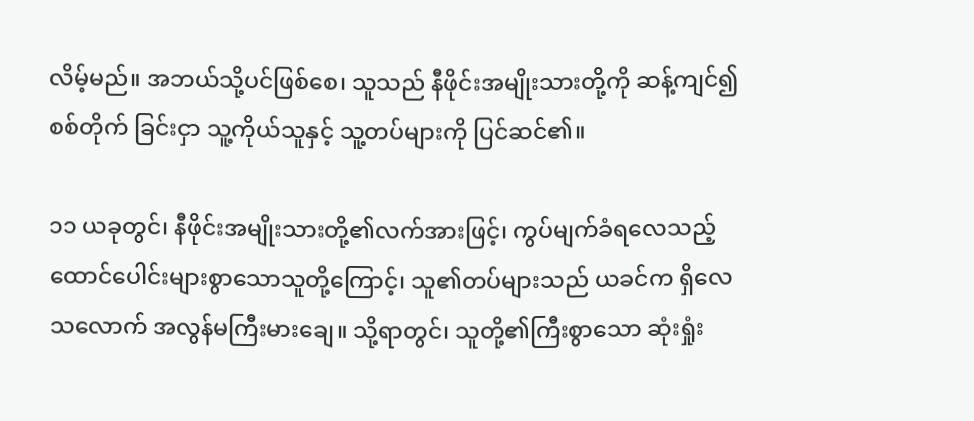လိမ့်မည်။ အဘယ်သို့ပင်ဖြစ်စေ၊ သူသည် နီဖိုင်းအမျိုးသားတို့ကို ဆန့်ကျင်၍ စစ်တိုက် ခြင်းငှာ သူ့ကိုယ်သူနှင့် သူ့တပ်များကို ပြင်ဆင်၏။

၁၁ ယခုတွင်၊ နီဖိုင်းအမျိုးသားတို့၏လက်အားဖြင့်၊ ကွပ်မျက်ခံရလေသည့် ထောင်ပေါင်းများစွာသောသူတို့ကြောင့်၊ သူ၏တပ်များသည် ယခင်က ရှိလေသလောက် အလွန်မကြီးမားချေ။ သို့ရာတွင်၊ သူတို့၏ကြီးစွာသော ဆုံးရှုံး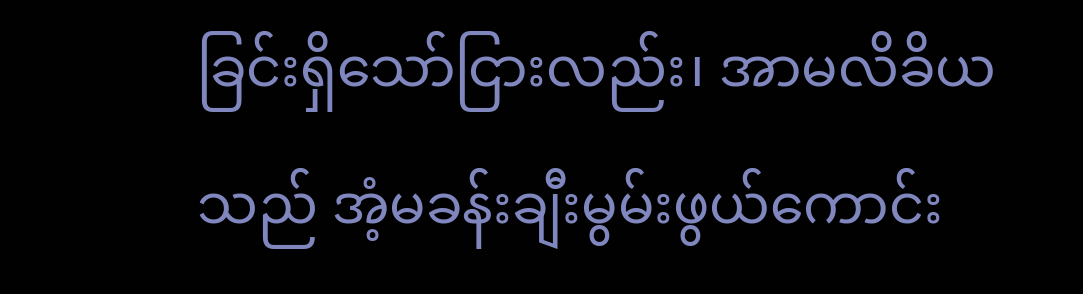ခြင်းရှိသော်ငြားလည်း၊ အာမလိခိယသည် အံ့မခန်းချီးမွမ်းဖွယ်ကောင်း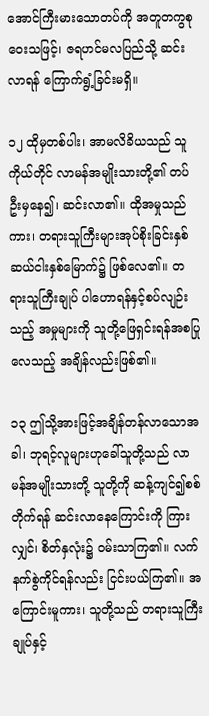အောင်ကြီးမားသောတပ်ကို အတူတကွစုဝေးသဖြင့်၊ ဇရဟင်မလပြည်သို့ ဆင်းလာရန် ကြောက်ရွံ့ခြင်းမရှိ။

၁၂ ထိုမှတစ်ပါး၊ အာမလိခိယသည် သူကိုယ်တိုင် လာမန်အမျိုးသားတို့၏ တပ်ဦးမှနေ၍၊ ဆင်းလာ၏။ ထိုအမှုသည်ကား၊ တရားသူကြီးများအုပ်စိုးခြင်းနှစ်ဆယ်ငါးနှစ်မြောက်၌ ဖြစ်လေ၏။ တရားသူကြီးချုပ် ပါဟောရန်နှင့်စပ်လျဉ်းသည့် အမှုများကို သူတို့ဖြေရှင်းရန်အစပြုလေသည့် အချိန်လည်းဖြစ်၏။

၁၃ ဤသို့အားဖြင့်အချိန်တန်လာသောအခါ၊ ဘုရင့်လူများဟုခေါ်သူတို့သည် လာမန်အမျိုးသားတို့ သူတို့ကို ဆန့်ကျင်၍စစ်တိုက်ရန် ဆင်းလာနေကြောင်းကို ကြားလျှင်၊ စိတ်နှလုံး၌ ဝမ်းသာကြ၏။ လက်နက်စွဲကိုင်ရန်လည်း ငြင်းပယ်ကြ၏။ အကြောင်းမူကား၊ သူတို့သည် တရားသူကြီးချုပ်နှင့်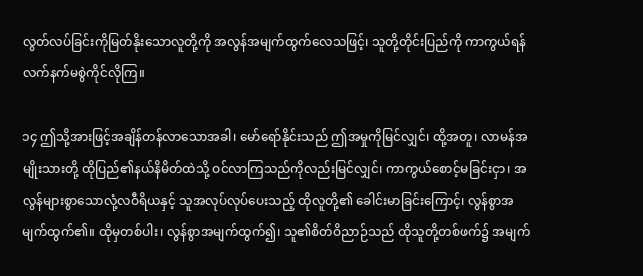လွတ်လပ်ခြင်းကိုမြတ်နိုးသောလူတို့ကို အလွန်အမျက်ထွက်လေသဖြင့်၊ သူတို့တိုင်းပြည်ကို ကာကွယ်ရန် လက်နက်မစွဲကိုင်လိုကြ။

၁၄ ဤသို့အားဖြင့်အချိန်တန်လာသောအခါ၊ မော်ရော်နိုင်းသည် ဤအမှုကိုမြင်လျှင်၊ ထို့အတူ၊ လာမန်အမျိုးသားတို့ ထိုပြည်၏နယ်နိမိတ်ထဲသို့ ဝင်လာကြသည်ကိုလည်းမြင်လျှင်၊ ကာကွယ်စောင့်မခြင်းငှာ၊ အလွန်များစွာသောလုံ့လဝီရိယနှင့် သူအလုပ်လုပ်ပေးသည့် ထိုလူတို့၏ ခေါင်းမာခြင်းကြောင့်၊ လွန်စွာအမျက်ထွက်၏။ ထိုမှတစ်ပါး၊ လွန်စွာအမျက်ထွက်၍၊ သူ၏စိတ်ဝိညာဉ်သည် ထိုသူတို့တစ်ဖက်၌ အမျက်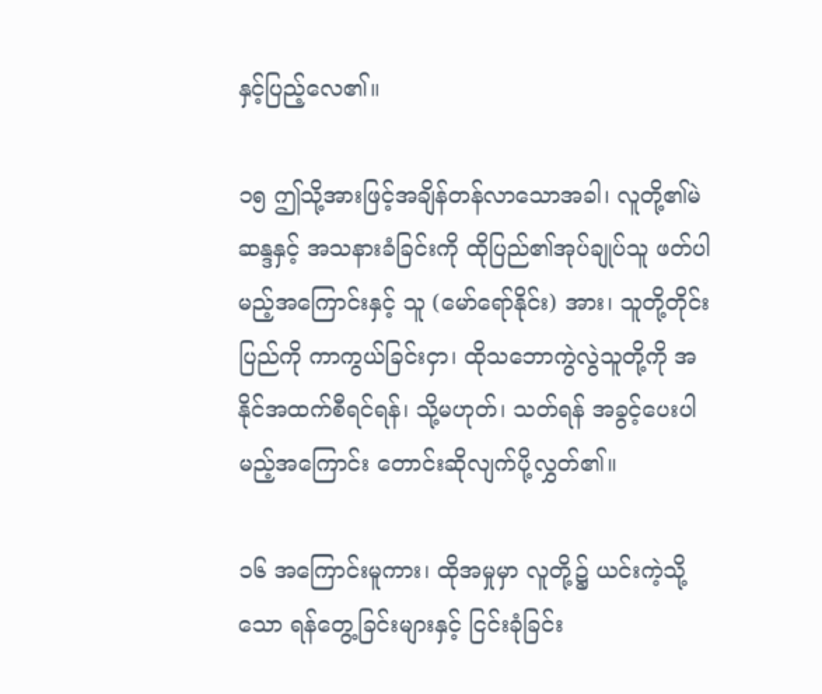နှင့်ပြည့်လေ၏။

၁၅ ဤသို့အားဖြင့်အချိန်တန်လာသောအခါ၊ လူတို့၏မဲဆန္ဒနှင့် အသနားခံခြင်းကို ထိုပြည်၏အုပ်ချုပ်သူ ဖတ်ပါမည့်အကြောင်းနှင့် သူ (မော်ရော်နိုင်း) အား၊ သူတို့တိုင်းပြည်ကို ကာကွယ်ခြင်းငှာ၊ ထိုသဘောကွဲလွဲသူတို့ကို အနိုင်အထက်စီရင်ရန်၊ သို့မဟုတ်၊ သတ်ရန် အခွင့်ပေးပါမည့်အကြောင်း တောင်းဆိုလျက်ပို့လွှတ်၏။

၁၆ အကြောင်းမူကား၊ ထိုအမှုမှာ လူတို့၌ ယင်းကဲ့သို့သော ရန်တွေ့ခြင်းများနှင့် ငြင်းခုံခြင်း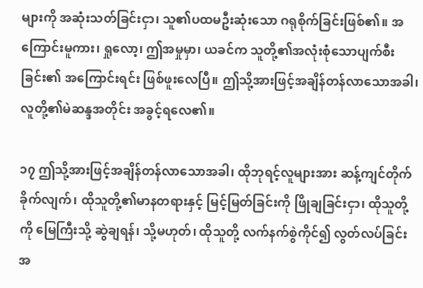များကို အဆုံးသတ်ခြင်းငှာ၊ သူ၏ပထမဦးဆုံးသော ဂရုစိုက်ခြင်းဖြစ်၏။ အကြောင်းမူကား၊ ရှုလော့၊ ဤအမှုမှာ၊ ယခင်က သူတို့၏အလုံးစုံသောပျက်စီးခြင်း၏ အကြောင်းရင်း ဖြစ်ဖူးလေပြီ။ ဤသို့အားဖြင့်အချိန်တန်လာသောအခါ၊ လူတို့၏မဲဆန္ဒအတိုင်း အခွင့်ရလေ၏။

၁၇ ဤသို့အားဖြင့်အချိန်တန်လာသောအခါ၊ ထိုဘုရင့်လူများအား ဆန့်ကျင်တိုက်ခိုက်လျက်၊ ထိုသူတို့၏မာနတရားနှင့် မြင့်မြတ်ခြင်းကို ဖြိုချခြင်းငှာ၊ ထိုသူတို့ကို မြေကြီးသို့ ဆွဲချရန်၊ သို့မဟုတ်၊ ထိုသူတို့ လက်နက်စွဲကိုင်၍ လွတ်လပ်ခြင်းအ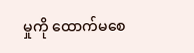မှုကို ထောက်မစေ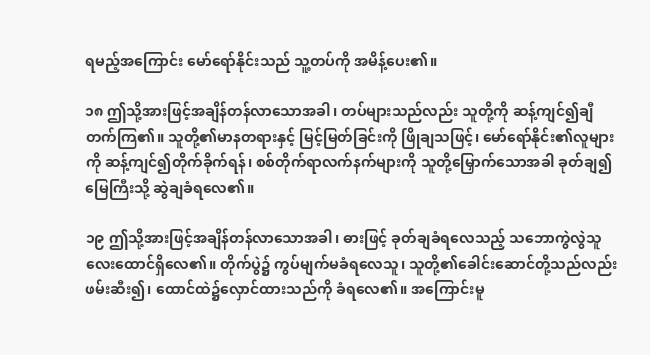ရမည့်အကြောင်း မော်ရော်နိုင်းသည် သူ့တပ်ကို အမိန့်ပေး၏။

၁၈ ဤသို့အားဖြင့်အချိန်တန်လာသောအခါ၊ တပ်များသည်လည်း သူတို့ကို ဆန့်ကျင်၍ချီတက်ကြ၏။ သူတို့၏မာနတရားနှင့် မြင့်မြတ်ခြင်းကို ဖြိုချသဖြင့်၊ မော်ရော်နိုင်း၏လူများကို ဆန့်ကျင်၍တိုက်ခိုက်ရန်၊ စစ်တိုက်ရာလက်နက်များကို သူတို့မြှောက်သောအခါ ခုတ်ချ၍ မြေကြီးသို့ ဆွဲချခံရလေ၏။

၁၉ ဤသို့အားဖြင့်အချိန်တန်လာသောအခါ၊ ဓားဖြင့် ခုတ်ချခံရလေသည့် သဘောကွဲလွဲသူ လေးထောင်ရှိလေ၏။ တိုက်ပွဲ၌ ကွပ်မျက်မခံရလေသူ၊ သူတို့၏ခေါင်းဆောင်တို့သည်လည်း ဖမ်းဆီး၍၊ ထောင်ထဲ၌လှောင်ထားသည်ကို ခံရလေ၏။ အကြောင်းမူ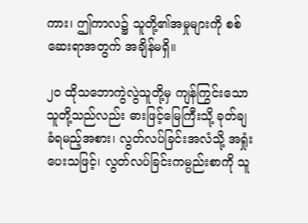ကား၊ ဤကာလ၌ သူတို့၏အမှုများကို စစ်ဆေးရာအတွက် အချိန်မရှိ။

၂၀ ထိုသဘောကွဲလွဲသူတို့မှ ကျန်ကြွင်းသောသူတို့သည်လည်း ဓားဖြင့်မြေကြီးသို့ ခုတ်ချ ခံရမည့်အစား၊ လွတ်လပ်ခြင်းအလံသို့ အရှုံးပေးသဖြင့်၊ လွတ်လပ်ခြင်းကမ္ပည်းစာကို သူ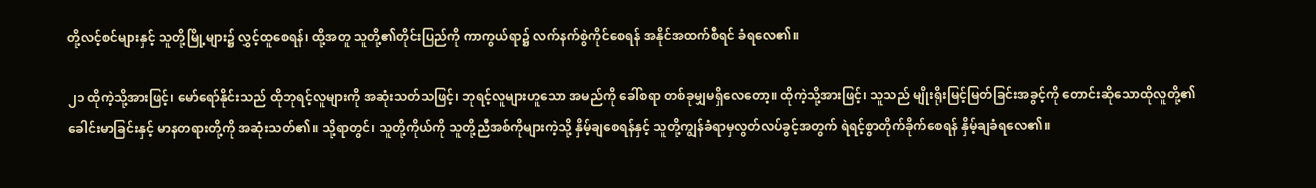တို့လင့်စင်များနှင့် သူတို့မြို့များ၌ လွှင့်ထူစေရန်၊ ထို့အတူ သူတို့၏တိုင်းပြည်ကို ကာကွယ်ရာ၌ လက်နက်စွဲကိုင်စေရန် အနိုင်အထက်စီရင် ခံရလေ၏။

၂၁ ထိုကဲ့သို့အားဖြင့်၊ မော်ရော်နိုင်းသည် ထိုဘုရင့်လူများကို အဆုံးသတ်သဖြင့်၊ ဘုရင့်လူများဟူသော အမည်ကို ခေါ်စရာ တစ်ခုမျှမရှိလေတော့။ ထိုကဲ့သို့အားဖြင့်၊ သူသည် မျိုးရိုးမြင့်မြတ်ခြင်းအခွင့်ကို တောင်းဆိုသောထိုလူတို့၏ ခေါင်းမာခြင်းနှင့် မာနတရားတို့ကို အဆုံးသတ်၏။ သို့ရာတွင်၊ သူတို့ကိုယ်ကို သူတို့ညီအစ်ကိုများကဲ့သို့ နှိမ့်ချစေရန်နှင့် သူတို့ကျွန်ခံရာမှလွတ်လပ်ခွင့်အတွက် ရဲရင့်စွာတိုက်ခိုက်စေရန် နှိမ့်ချခံရလေ၏။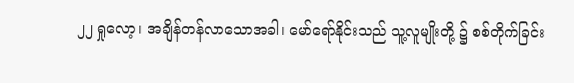၂၂ ရှုလော့၊ အချိန်တန်လာသောအခါ၊ မော်ရော်နိုင်းသည် သူ့လူမျိုးတို့ ၌ စစ်တိုက်ခြင်း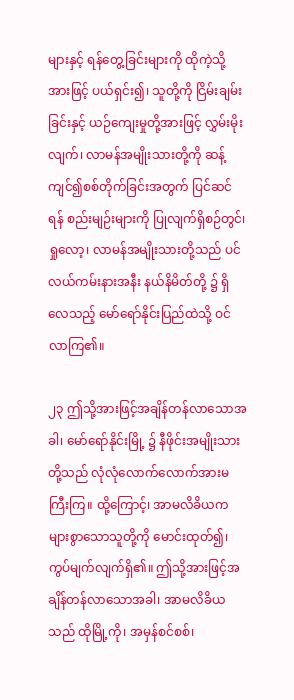များနှင့် ရန်တွေ့ခြင်းများကို ထိုကဲ့သို့ အားဖြင့် ပယ်ရှင်း၍၊ သူတို့ကို ငြိမ်းချမ်းခြင်းနှင့် ယဉ်ကျေးမှုတို့အားဖြင့် လွှမ်းမိုးလျက်၊ လာမန်အမျိုးသားတို့ကို ဆန့်ကျင်၍စစ်တိုက်ခြင်းအတွက် ပြင်ဆင်ရန် စည်းမျဉ်းများကို ပြုလျက်ရှိစဉ်တွင်၊ ရှုလော့၊ လာမန်အမျိုးသားတို့သည် ပင်လယ်ကမ်းနားအနီး နယ်နိမိတ်တို့ ၌ ရှိလေသည့် မော်ရော်နိုင်းပြည်ထဲသို့ ဝင်လာကြ၏။

၂၃ ဤသို့အားဖြင့်အချိန်တန်လာသောအခါ၊ မော်ရော်နိုင်းမြို့ ၌ နီဖိုင်းအမျိုးသားတို့သည် လုံလုံလောက်လောက်အားမကြီးကြ။ ထို့ကြောင့်၊ အာမလိခိယက များစွာသောသူတို့ကို မောင်းထုတ်၍၊ ကွပ်မျက်လျက်ရှိ၏။ ဤသို့အားဖြင့်အချိန်တန်လာသောအခါ၊ အာမလိခိယသည် ထိုမြို့ကို၊ အမှန်စင်စစ်၊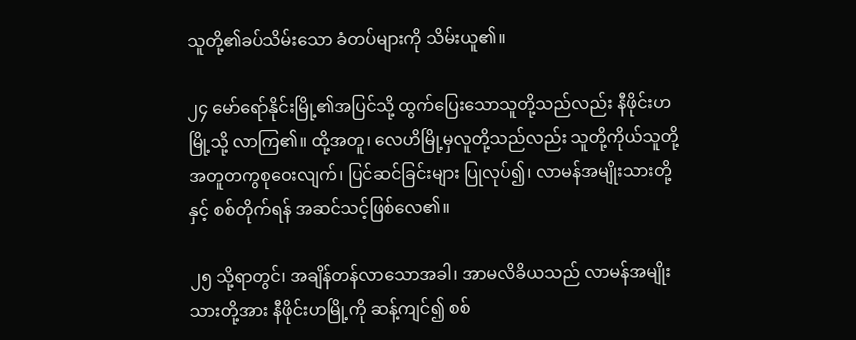သူတို့၏ခပ်သိမ်းသော ခံတပ်များကို သိမ်းယူ၏။

၂၄ မော်ရော်နိုင်းမြို့၏အပြင်သို့ ထွက်ပြေးသောသူတို့သည်လည်း နီဖိုင်းဟမြို့သို့ လာကြ၏။ ထို့အတူ၊ လေဟိမြို့မှလူတို့သည်လည်း သူတို့ကိုယ်သူတို့ အတူတကွစုဝေးလျက်၊ ပြင်ဆင်ခြင်းများ ပြုလုပ်၍၊ လာမန်အမျိုးသားတို့နှင့် စစ်တိုက်ရန် အဆင်သင့်ဖြစ်လေ၏။

၂၅ သို့ရာတွင်၊ အချိန်တန်လာသောအခါ၊ အာမလိခိယသည် လာမန်အမျိုးသားတို့အား နီဖိုင်းဟမြို့ကို ဆန့်ကျင်၍ စစ်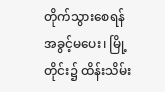တိုက်သွားစေရန် အခွင့်မပေး၊ မြို့တိုင်း၌ ထိန်းသိမ်း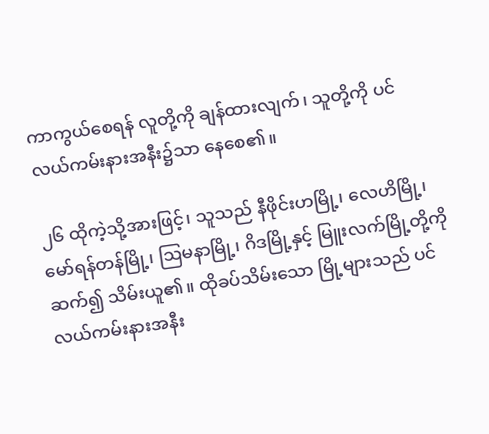ကာကွယ်စေရန် လူတို့ကို ချန်ထားလျက်၊ သူတို့ကို ပင်လယ်ကမ်းနားအနီး၌သာ နေစေ၏။

၂၆ ထိုကဲ့သို့အားဖြင့်၊ သူသည် နီဖိုင်းဟမြို့၊ လေဟိမြို့၊ မော်ရန်တန်မြို့၊ ဩမနာမြို့၊ ဂိဒမြို့နှင့် မြူးလက်မြို့တို့ကို ဆက်၍ သိမ်းယူ၏။ ထိုခပ်သိမ်းသော မြို့များသည် ပင်လယ်ကမ်းနားအနီး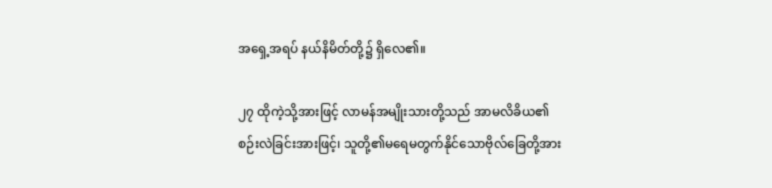အရှေ့အရပ် နယ်နိမိတ်တို့၌ ရှိလေ၏။

၂၇ ထိုကဲ့သို့အားဖြင့် လာမန်အမျိုးသားတို့သည် အာမလိခိယ၏စဉ်းလဲခြင်းအားဖြင့်၊ သူတို့၏မရေမတွက်နိုင်သောဗိုလ်ခြေတို့အား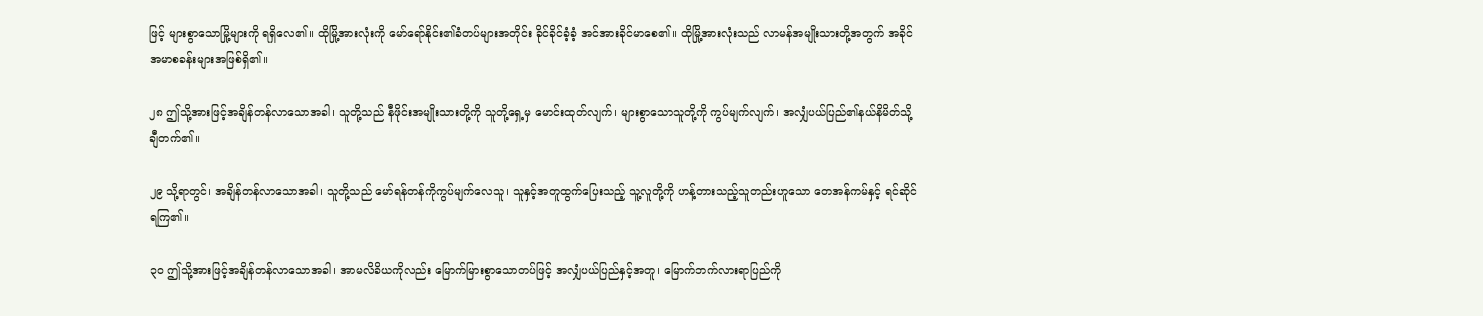ဖြင့် များစွာသောမြို့များကို ရရှိလေ၏။ ထိုမြို့အားလုံးကို မော်ရော်နိုင်း၏ခံတပ်များအတိုင်း ခိုင်ခိုင်ခံ့ခံ့ အင်အားခိုင်မာစေ၏။ ထိုမြို့အားလုံးသည် လာမန်အမျိုးသားတို့အတွက် အခိုင်အမာစခန်းများအဖြစ်ရှိ၏။

၂၈ ဤသို့အားဖြင့်အချိန်တန်လာသောအခါ၊ သူတို့သည် နီဖိုင်းအမျိုးသားတို့ကို သူတို့ရှေ့မှ မောင်းထုတ်လျက်၊ များစွာသောသူတို့ကို ကွပ်မျက်လျက်၊ အလျှံပယ်ပြည်၏နယ်နိမိတ်သို့ ချီတက်၏။

၂၉ သို့ရာတွင်၊ အချိန်တန်လာသောအခါ၊ သူတို့သည် မော်ရန်တန်ကိုကွပ်မျက်လေသူ၊ သူနှင့်အတူထွက်ပြေးသည့် သူ့လူတို့ကို ဟန့်တားသည့်သူတည်းဟူသော တေအန်ကမ်နှင့် ရင်ဆိုင်ရကြ၏။

၃၀ ဤသို့အားဖြင့်အချိန်တန်လာသောအခါ၊ အာမလိခိယကိုလည်း မြောက်မြားစွာသောတပ်ဖြင့် အလျှံပယ်ပြည်နှင့်အတူ၊ မြောက်ဘက်လားရာပြည်ကို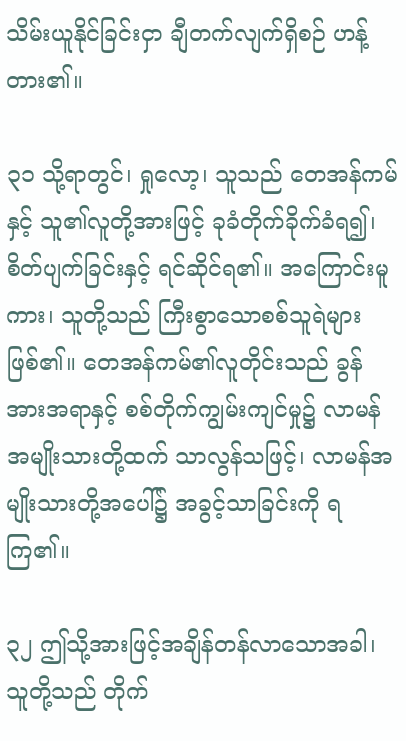သိမ်းယူနိုင်ခြင်းငှာ ချီတက်လျက်ရှိစဉ် ဟန့်တား၏။

၃၁ သို့ရာတွင်၊ ရှုလော့၊ သူသည် တေအန်ကမ်နှင့် သူ၏လူတို့အားဖြင့် ခုခံတိုက်ခိုက်ခံရ၍၊ စိတ်ပျက်ခြင်းနှင့် ရင်ဆိုင်ရ၏။ အကြောင်းမူကား၊ သူတို့သည် ကြီးစွာသောစစ်သူရဲများဖြစ်၏။ တေအန်ကမ်၏လူတိုင်းသည် ခွန်အားအရာနှင့် စစ်တိုက်ကျွမ်းကျင်မှု၌ လာမန်အမျိုးသားတို့ထက် သာလွန်သဖြင့်၊ လာမန်အမျိုးသားတို့အပေါ်၌ အခွင့်သာခြင်းကို ရကြ၏။

၃၂ ဤသို့အားဖြင့်အချိန်တန်လာသောအခါ၊ သူတို့သည် တိုက်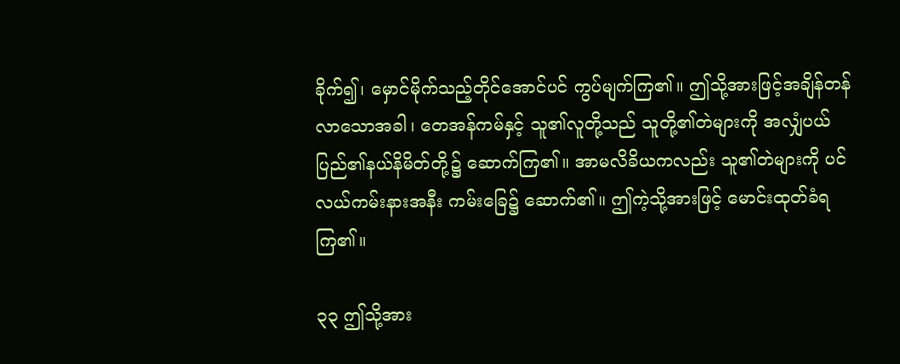ခိုက်၍၊ မှောင်မိုက်သည့်တိုင်အောင်ပင် ကွပ်မျက်ကြ၏။ ဤသို့အားဖြင့်အချိန်တန်လာသောအခါ၊ တေအန်ကမ်နှင့် သူ၏လူတို့သည် သူတို့၏တဲများကို အလျှံပယ်ပြည်၏နယ်နိမိတ်တို့၌ ဆောက်ကြ၏။ အာမလိခိယကလည်း သူ၏တဲများကို ပင်လယ်ကမ်းနားအနီး ကမ်းခြေ၌ ဆောက်၏။ ဤကဲ့သို့အားဖြင့် မောင်းထုတ်ခံရကြ၏။

၃၃ ဤသို့အား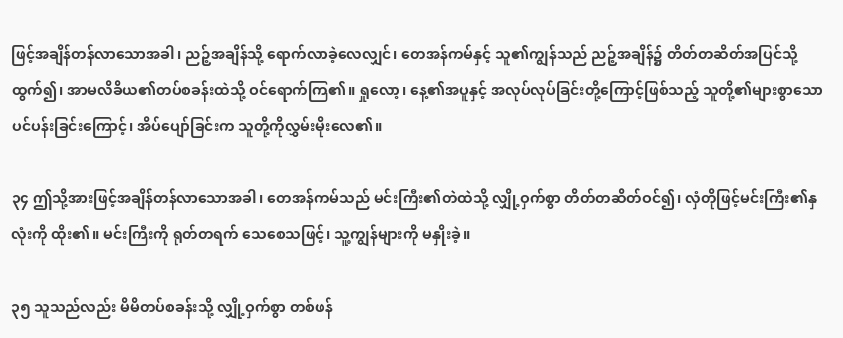ဖြင့်အချိန်တန်လာသောအခါ၊ ညဉ့်အချိန်သို့ ရောက်လာခဲ့လေလျှင်၊ တေအန်ကမ်နှင့် သူ၏ကျွန်သည် ညဉ့်အချိန်၌ တိတ်တဆိတ်အပြင်သို့ထွက်၍၊ အာမလိခိယ၏တပ်စခန်းထဲသို့ ဝင်ရောက်ကြ၏။ ရှုလော့၊ နေ့၏အပူနှင့် အလုပ်လုပ်ခြင်းတို့ကြောင့်ဖြစ်သည့် သူတို့၏များစွာသောပင်ပန်းခြင်းကြောင့်၊ အိပ်ပျော်ခြင်းက သူတို့ကိုလွှမ်းမိုးလေ၏။

၃၄ ဤသို့အားဖြင့်အချိန်တန်လာသောအခါ၊ တေအန်ကမ်သည် မင်းကြီး၏တဲထဲသို့ လျှို့ဝှက်စွာ တိတ်တဆိတ်ဝင်၍၊ လှံတိုဖြင့်မင်းကြီး၏နှလုံးကို ထိုး၏။ မင်းကြီးကို ရုတ်တရက် သေစေသဖြင့်၊ သူ့ကျွန်များကို မနှိုးခဲ့။

၃၅ သူသည်လည်း မိမိတပ်စခန်းသို့ လျှို့ဝှက်စွာ တစ်ဖန်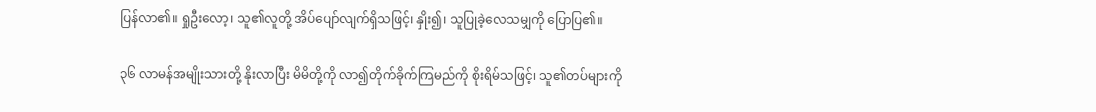ပြန်လာ၏။ ရှုဦးလော့၊ သူ၏လူတို့ အိပ်ပျော်လျက်ရှိသဖြင့်၊ နှိုး၍၊ သူပြုခဲ့လေသမျှကို ပြောပြ၏။

၃၆ လာမန်အမျိုးသားတို့ နိုးလာပြီး မိမိတို့ကို လာ၍တိုက်ခိုက်ကြမည်ကို စိုးရိမ်သဖြင့်၊ သူ၏တပ်များကို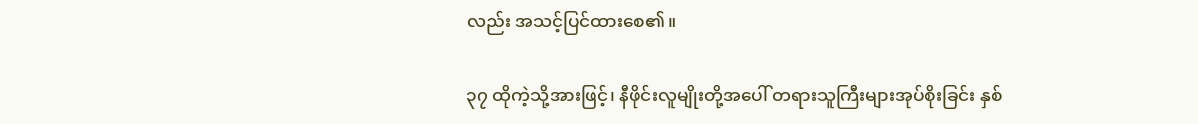လည်း အသင့်ပြင်ထားစေ၏။

၃၇ ထိုကဲ့သို့အားဖြင့်၊ နီဖိုင်းလူမျိုးတို့အပေါ် တရားသူကြီးများအုပ်စိုးခြင်း နှစ်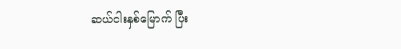ဆယ်ငါးနှစ်မြောက် ပြီး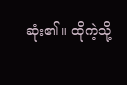ဆုံး၏။ ထိုကဲ့သို့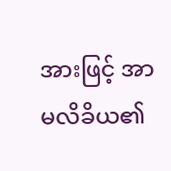အားဖြင့် အာမလိခိယ၏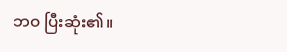ဘဝ ပြီးဆုံး၏။